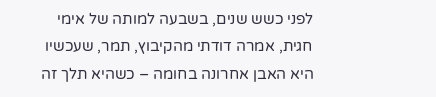לפני כשש שנים, בשבעה למותה של אימי חגית, אמרה דודתי מהקיבוץ, תמר, שעכשיו היא האבן אחרונה בחומה – כשהיא תלך זה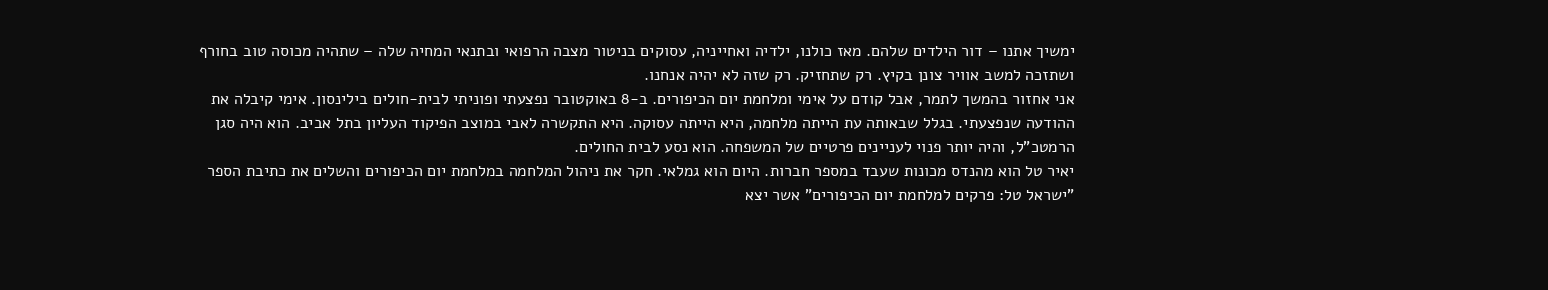ימשיך אתנו – דור הילדים שלהם. מאז כולנו, ילדיה ואחייניה, עסוקים בניטור מצבה הרפואי ובתנאי המחיה שלה – שתהיה מכוסה טוב בחורף ושתזכה למשב אוויר צונן בקיץ. רק שתחזיק. רק שזה לא יהיה אנחנו.
אני אחזור בהמשך לתמר, אבל קודם על אימי ומלחמת יום הכיפורים. ב-8 באוקטובר נפצעתי ופוניתי לבית-חולים בילינסון. אימי קיבלה את ההודעה שנפצעתי. בגלל שבאותה עת הייתה מלחמה, היא הייתה עסוקה. היא התקשרה לאבי במוצב הפיקוד העליון בתל אביב. הוא היה סגן הרמטכ"ל, והיה יותר פנוי לעניינים פרטיים של המשפחה. הוא נסע לבית החולים.
יאיר טל הוא מהנדס מכונות שעבד במספר חברות. היום הוא גמלאי. חקר את ניהול המלחמה במלחמת יום הכיפורים והשלים את כתיבת הספר "ישראל טל: פרקים למלחמת יום הכיפורים" אשר יצא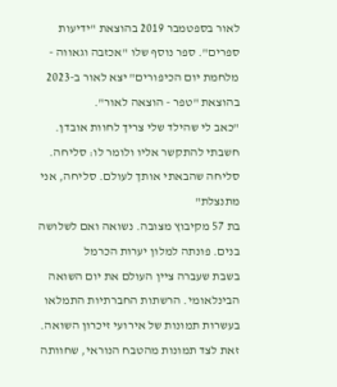לאור בספטמבר 2019 בהוצאת "ידיעות ספרים". ספר נוסף שלו "אכזבה וגאווה - מלחמת יום הכיפורים" יצא לאור ב-2023 בהוצאת "טפר - הוצאה לאור".
"כאב לי שהילד שלי צריך לחוות אובדן. חשבתי להתקשר אליו ולומר לו: סליחה. סליחה שהבאתי אותך לעולם. סליחה, אני מתנצלת"
בת 57 מקיבוץ מצובה. נשואה ואם לשלושה בנים. פונתה למלון יערות הכרמל
בשבת שעברה ציין העולם את יום השואה הבינלאומי. הרשתות החברתיות התמלאו בעשרות תמונות של אירועי זיכרון השואה. זאת לצד תמונות מהטבח הנוראי, שחוותה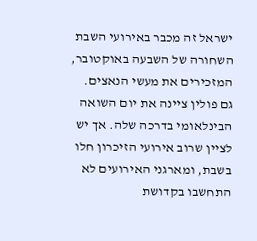ישראל זה מכבר באירועי השבת השחורה של השבעה באוקטובר, המזכירים את מעשי הנאצים.
גם פולין ציינה את יום השואה הבינלאומי בדרכה שלה. אך יש לציין שרוב אירועי הזיכרון חלו בשבת, ומארגני האירועים לא התחשבו בקדושת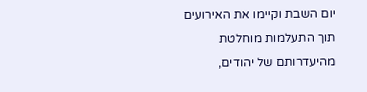יום השבת וקיימו את האירועים תוך התעלמות מוחלטת מהיעדרותם של יהודים,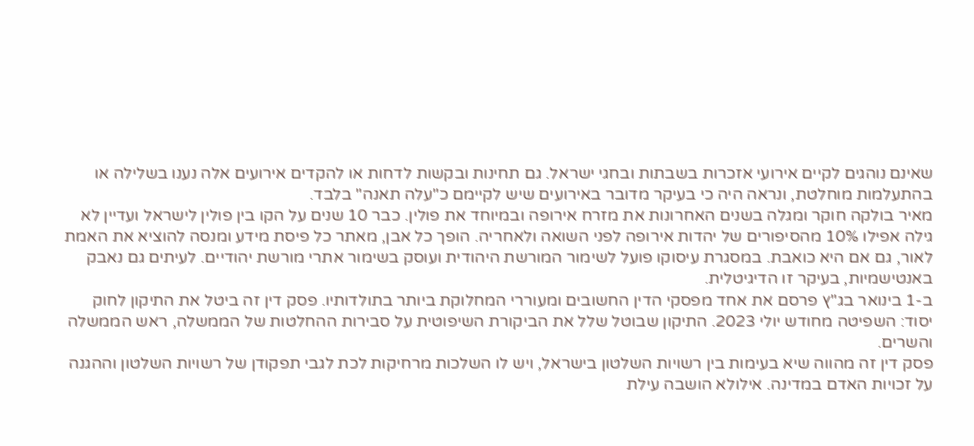שאינם נוהגים לקיים אירועי אזכרות בשבתות ובחגי ישראל. גם תחינות ובקשות לדחות או להקדים אירועים אלה נענו בשלילה או בהתעלמות מוחלטת, ונראה היה כי בעיקר מדובר באירועים שיש לקיימם כ"עלה תאנה" בלבד.
מאיר בולקה חוקר ומגלה בשנים האחרונות את מזרח אירופה ובמיוחד את פולין. כבר 10 שנים על הקו בין פולין לישראל ועדיין לא גילה אפילו 10% מהסיפורים של יהדות אירופה לפני השואה ולאחריה. הופך כל אבן, מאתר כל פיסת מידע ומנסה להוציא את האמת לאור, גם אם היא כואבת. במסגרת עיסוקו פועל לשימור המורשת היהודית ועוסק בשימור אתרי מורשת יהודיים. לעיתים גם נאבק באנטישמיות, בעיקר זו הדיגיטלית.
ב-1 בינואר בג"ץ פרסם את אחד מפסקי הדין החשובים ומעוררי המחלוקת ביותר בתולדותיו. פסק דין זה ביטל את התיקון לחוק יסוד: השפיטה מחודש יולי 2023. התיקון שבוטל שלל את הביקורת השיפוטית על סבירות ההחלטות של הממשלה, ראש הממשלה והשרים.
פסק דין זה מהווה שיא בעימות בין רשויות השלטון בישראל, ויש לו השלכות מרחיקות לכת לגבי תפקודן של רשויות השלטון וההגנה על זכויות האדם במדינה. אילולא הושבה עילת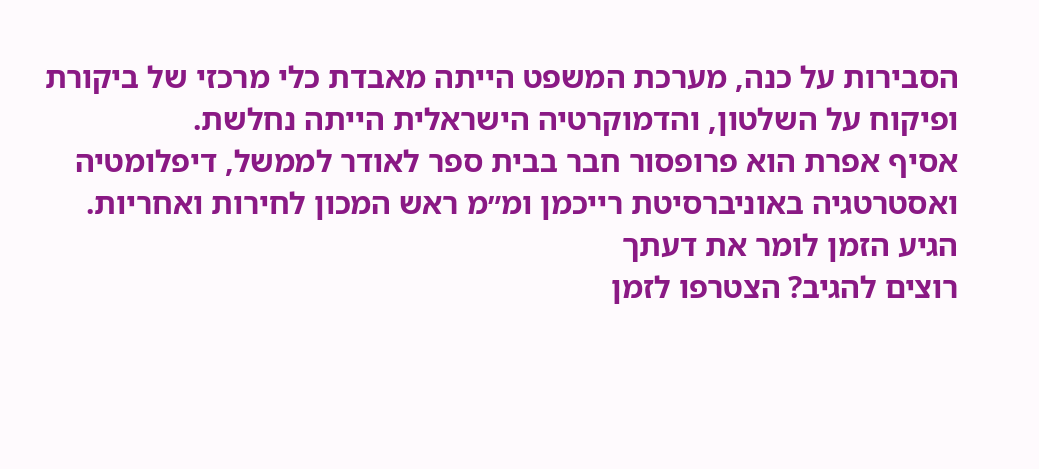הסבירות על כנה, מערכת המשפט הייתה מאבדת כלי מרכזי של ביקורת ופיקוח על השלטון, והדמוקרטיה הישראלית הייתה נחלשת.
אסיף אפרת הוא פרופסור חבר בבית ספר לאודר לממשל, דיפלומטיה ואסטרטגיה באוניברסיטת רייכמן ומ״מ ראש המכון לחירות ואחריות.
הגיע הזמן לומר את דעתך
רוצים להגיב? הצטרפו לזמן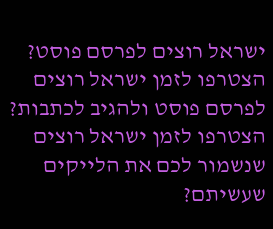ישראל רוצים לפרסם פוסט? הצטרפו לזמן ישראל רוצים לפרסם פוסט ולהגיב לכתבות? הצטרפו לזמן ישראל רוצים שנשמור לכם את הלייקים שעשיתם?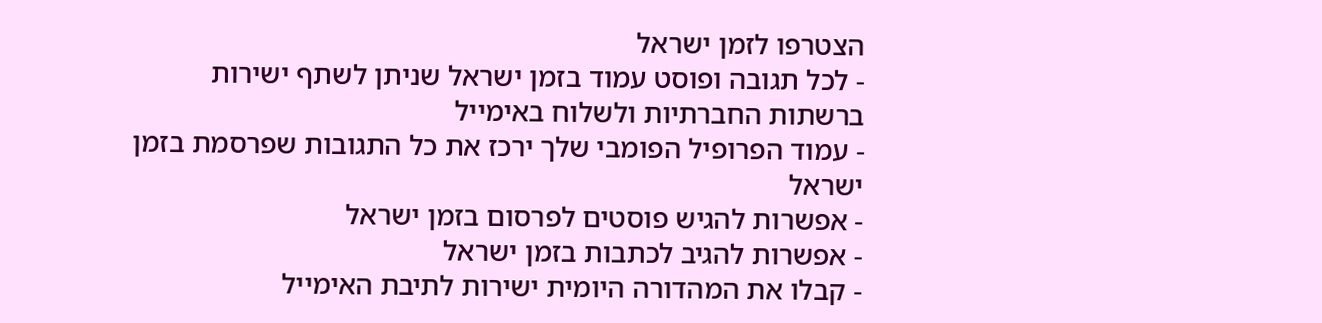הצטרפו לזמן ישראל
- לכל תגובה ופוסט עמוד בזמן ישראל שניתן לשתף ישירות ברשתות החברתיות ולשלוח באימייל
- עמוד הפרופיל הפומבי שלך ירכז את כל התגובות שפרסמת בזמן ישראל
- אפשרות להגיש פוסטים לפרסום בזמן ישראל
- אפשרות להגיב לכתבות בזמן ישראל
- קבלו את המהדורה היומית ישירות לתיבת האימייל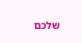שלכם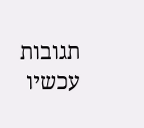תגובות עכשיו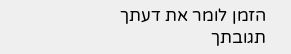הזמן לומר את דעתך
תגובתך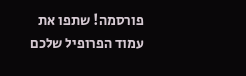פורסמה! שתפו את עמוד הפרופיל שלכם